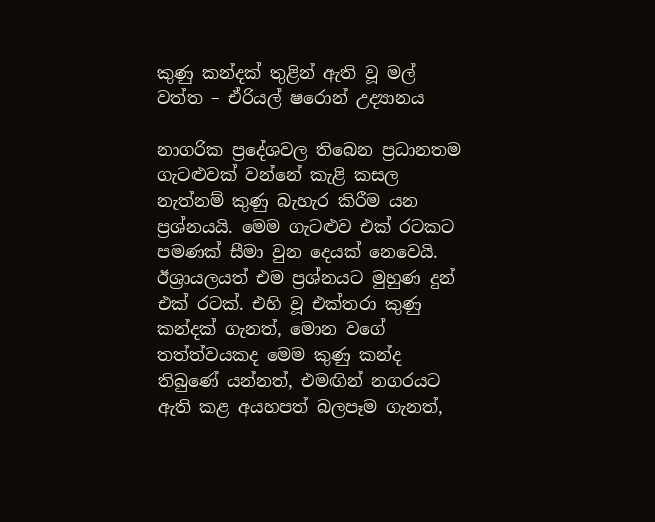කුණු කන්දක් තුළින් ඇති වූ මල් වත්ත – ඒරියල් ෂරොන් උද්‍යානය

නාගරික ප්‍රදේශවල තිබෙන ප්‍රධානතම ගැටළුවක් වන්නේ කැළි කසල නැත්නම් කුණු බැහැර කිරීම යන ප්‍රශ්නයයි. මෙම ගැටළුව එක් රටකට පමණක් සීමා වුන දෙයක් නෙවෙයි. ඊශ්‍රායලයත් එම ප්‍රශ්නයට මුහුණ දුන් එක් රටක්. එහි වූ එක්තරා කුණු කන්දක් ගැනත්, මොන වගේ තත්ත්වයකද මෙම කුණු කන්ද තිබුණේ යන්නත්, එමඟින් නගරයට ඇති කළ අයහපත් බලපෑම ගැනත්,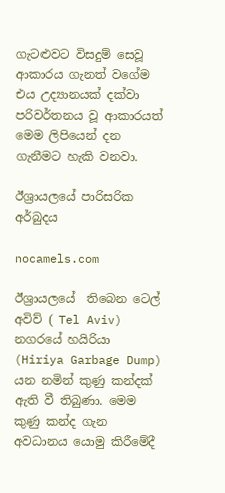ගැටළුවට විසදුම් සෙවූ ආකාරය ගැනත් වගේම එය උද්‍යානයක් දක්වා පරිවර්තනය වූ ආකාරයත් මෙම ලිපියෙන් දන ගැනීමට හැකි වනවා.

ඊශ්‍රායලයේ පාරිසරික අර්බුදය

nocamels.com

ඊශ්‍රායලයේ  තිබෙන ටෙල් අවිව් ( Tel Aviv) නගරයේ හයිරියා (Hiriya Garbage Dump) යන නමින් කුණු කන්දක් ඇති වී තිබුණා. මෙම කුණු කන්ද ගැන අවධානය යොමු කිරීමේදී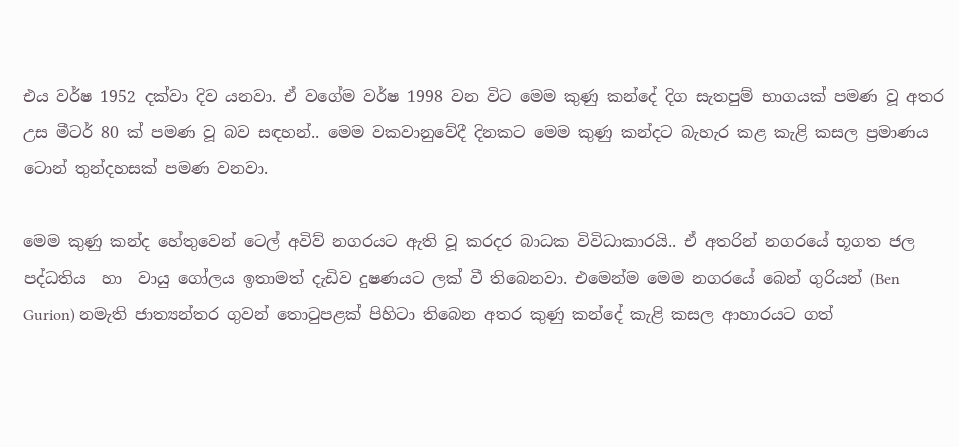එය වර්ෂ 1952 දක්වා දිව යනවා. ඒ වගේම වර්ෂ 1998 වන විට මෙම කුණු කන්දේ දිග සැතපුම් භාගයක් පමණ වූ අතර උස මීටර් 80 ක් පමණ වූ බව සඳහන්.. මෙම වකවානුවේදී දිනකට මෙම කුණු කන්දට බැහැර කළ කැළි කසල ප්‍රමාණය ටොන් තුන්දහසක් පමණ වනවා.

මෙම කුණු කන්ද හේතුවෙන් ටෙල් අවිව් නගරයට ඇති වූ කරදර බාධක විවිධාකාරයි.. ඒ අතරින් නගරයේ භූගත ජල පද්ධතිය  හා  වායු ගෝලය ඉතාමත් දැඩිව දුෂණයට ලක් වී තිබෙනවා. එමෙන්ම මෙම නගරයේ බෙන් ගුරියන් (Ben Gurion) නමැති ජාත්‍යන්තර ගුවන් තොටුපළක් පිහිටා තිබෙන අතර කුණු කන්දේ කැළි කසල ආහාරයට ගත්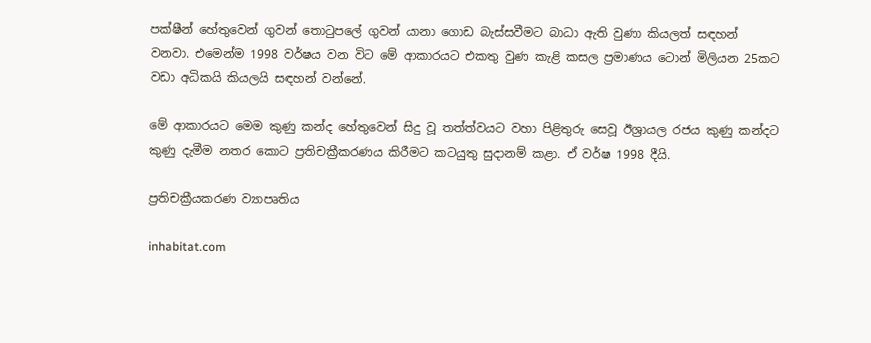පක්ෂීන් හේතුවෙන් ගුවන් තොටුපලේ ගුවන් යානා ගොඩ බැස්සවීමට බාධා ඇති වුණා කියලත් සඳහන් වනවා. එමෙන්ම 1998 වර්ෂය වන විට මේ ආකාරයට එකතු වුණ කැළි කසල ප්‍රමාණය ටොන් මිලියන 25කට වඩා අධිකයි කියලයි සඳහන් වන්නේ.

මේ ආකාරයට මෙම කුණු කන්ද හේතුවෙන් සිදු වූ තත්ත්වයට වහා පිළිතුරු සෙවූ ඊශ්‍රායල රජය කුණු කන්දට කුණු දැමීම නතර කොට ප්‍රතිචක්‍රීකරණය කිරීමට කටයුතු සුදානම් කළා. ඒ වර්ෂ 1998 දීයි.

ප්‍රතිචක්‍රීයකරණ ව්‍යාපෘතිය

inhabitat.com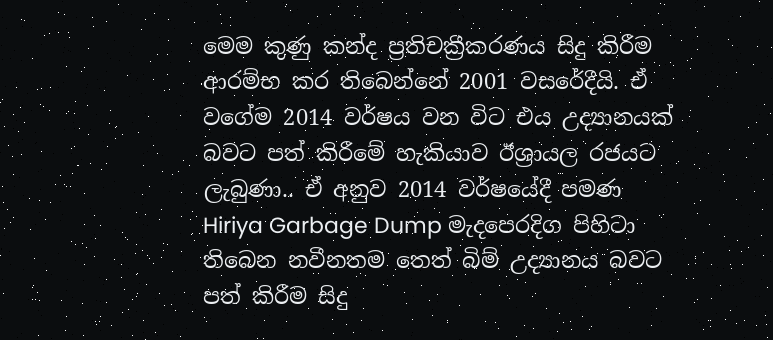මෙම කුණු කන්ද ප්‍රතිචක්‍රීකරණය සිදු කිරීම ආරම්භ කර තිබෙන්නේ 2001 වසරේදීයි. ඒ වගේම 2014 වර්ෂය වන විට එය උද්‍යානයක් බවට පත් කිරීමේ හැකියාව ඊශ්‍රායල රජයට ලැබුණා.. ඒ අනුව 2014 වර්ෂයේදී පමණ Hiriya Garbage Dump මැදපෙරදිග පිහිටා තිබෙන නවීනතම තෙත් බිම් උද්‍යානය බවට පත් කිරීම සිදු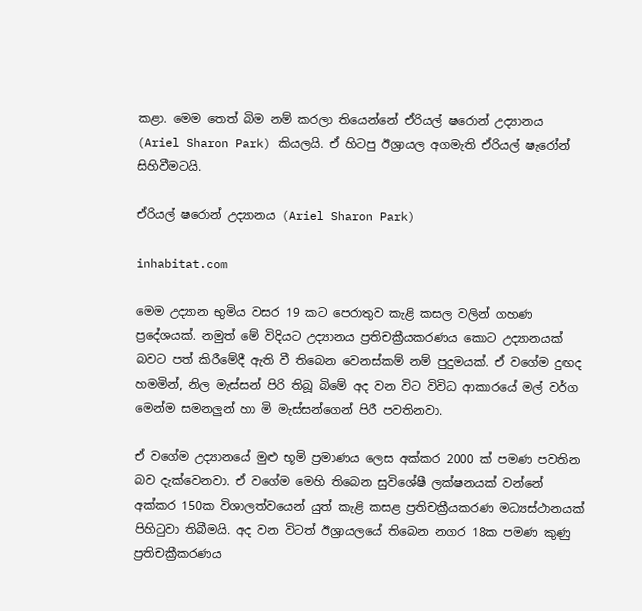කළා. මෙම තෙත් බිම නම් කරලා තියෙන්නේ ඒරියල් ෂරොන් උද්‍යානය (Ariel Sharon Park) කියලයි. ඒ හිටපු ඊශ්‍රායල අගමැති ඒරියල් ෂැරෝන් සිහිවීමටයි.

ඒරියල් ෂරොන් උද්‍යානය (Ariel Sharon Park)

inhabitat.com

මෙම උද්‍යාන භුමිය වසර 19 කට පෙරාතුව කැළි කසල වලින් ගහණ ප්‍රදේශයක්. නමුත් මේ විදියට උද්‍යානය ප්‍රතිචක්‍රීයකරණය කොට උද්‍යානයක් බවට පත් කිරීමේදී ඇති වී තිබෙන වෙනස්කම් නම් පුදුමයක්. ඒ වගේම දුඟද හමමින්, නිල මැස්සන් පිරි තිබූ බිමේ අද වන විට විවිධ ආකාරයේ මල් වර්ග මෙන්ම සමනලුන් හා මි මැස්සන්ගෙන් පිරී පවතිනවා.

ඒ වගේම උද්‍යානයේ මුළු භූමි ප්‍රමාණය ලෙස අක්කර 2000 ක් පමණ පවතින බව දැක්වෙනවා. ඒ වගේම මෙහි තිබෙන සුවිශේෂී ලක්ෂනයක් වන්නේ අක්කර 150ක විශාලත්වයෙන් යුත් කැළි කසළ ප්‍රතිචක්‍රීයකරණ මධ්‍යස්‌ථානයක්‌ පිහිටුවා තිබීමයි. අද වන විටත් ඊශ්‍රායලයේ තිබෙන නගර 18ක පමණ කුණු ප්‍රතිචක්‍රීකරණය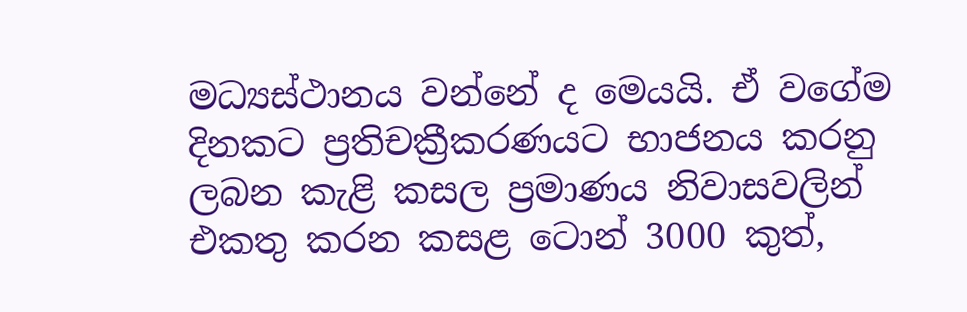මධ්‍යස්ථානය වන්නේ ද මෙයයි. ඒ වගේම දිනකට ප්‍රතිචක්‍රීකරණයට භාජනය කරනු ලබන කැළි කසල ප්‍රමාණය නිවාසවලින් එකතු කරන කසළ ටොන් 3000 කුත්,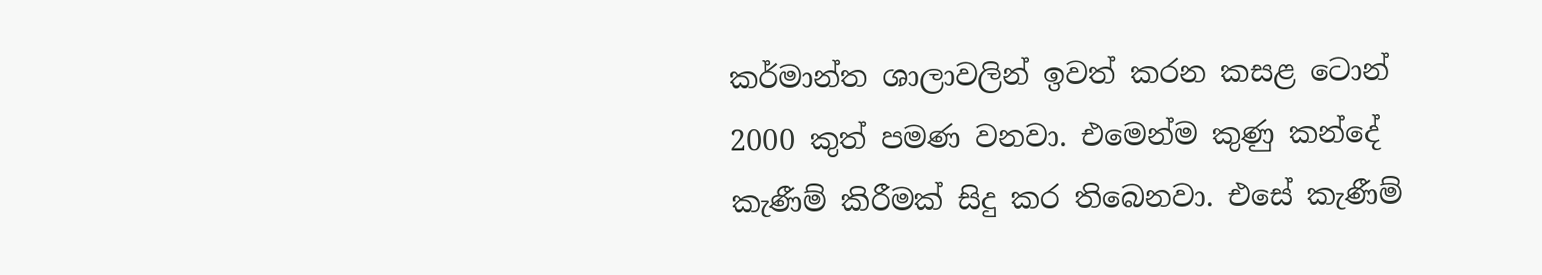කර්මාන්ත ශාලාවලින් ඉවත් කරන කසළ ටොන් 2000 කුත් පමණ වනවා. එමෙන්ම කුණු කන්දේ කැණීම් කිරීමක් සිදු කර තිබෙනවා. එසේ කැණීම්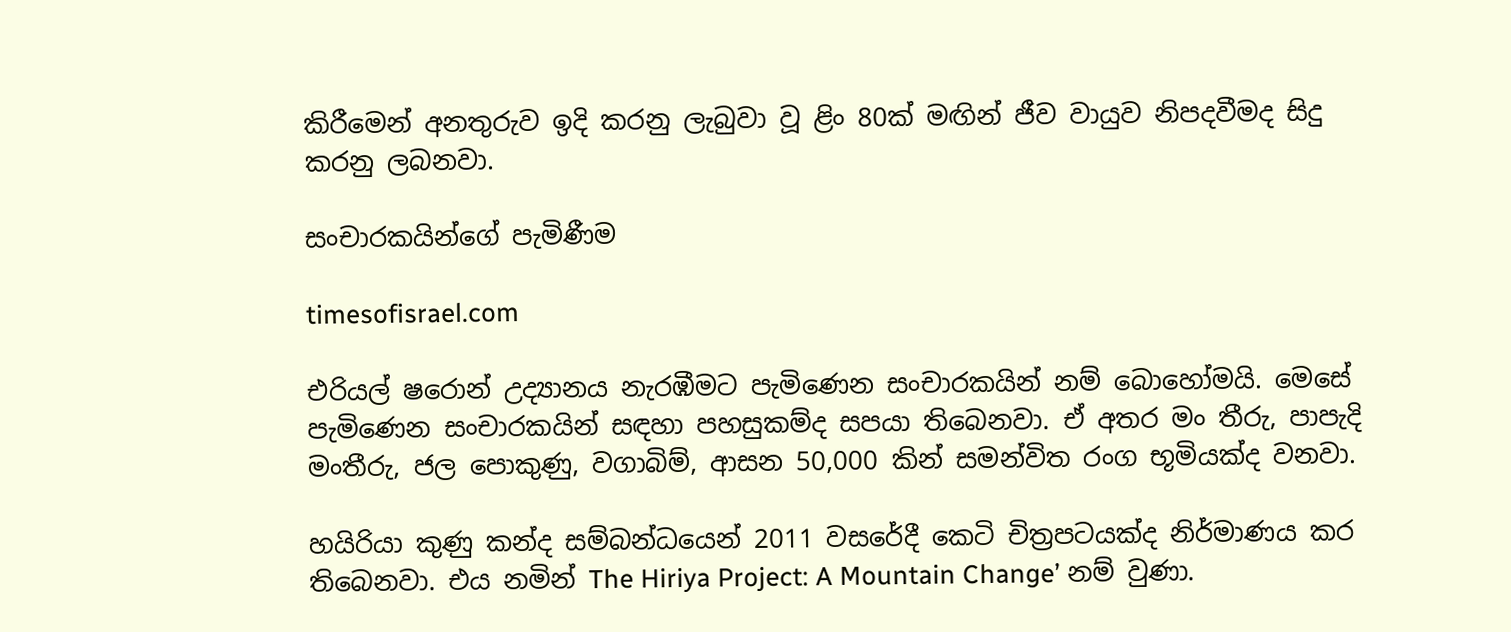කිරීමෙන් අනතුරුව ඉදි කරනු ලැබුවා වූ ළිං 80ක් මඟින් ජීව වායුව නිපදවීමද සිදු කරනු ලබනවා.

සංචාරකයින්ගේ පැමිණීම

timesofisrael.com

එරියල් ෂරොන් උද්‍යානය නැරඹීමට පැමිණෙන සංචාරකයින් නම් බොහෝමයි. මෙසේ පැමිණෙන සංචාරකයින් සඳහා පහසුකම්ද සපයා තිබෙනවා. ඒ අතර මං තීරු, පාපැදි මංතීරු, ජල පොකුණු, වගාබිම්, ආසන 50,000 කින් සමන්විත රංග භූමියක්‌ද වනවා.

හයිරියා කුණු කන්ද සම්බන්ධයෙන් 2011 වසරේදී කෙටි චිත්‍රපටයක්ද නිර්මාණය කර තිබෙනවා. එය නමින් The Hiriya Project: A Mountain Change’ නම් වුණා.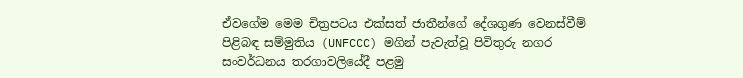ඒවගේම මෙම චිත්‍රපටය එක්‌සත් ජාතීන්ගේ දේශගුණ වෙනස්‌වීම් පිළිබඳ සම්මුතිය (UNFCCC) මගින් පැවැත්වූ පිවිතුරු නගර සංවර්ධනය තරගාවලියේදී පළමු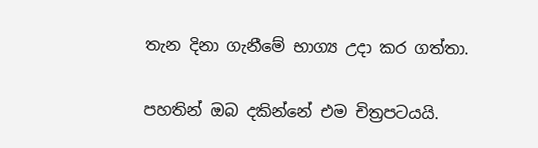තැන දිනා ගැනීමේ භාග්‍ය උදා කර ගත්තා.

පහතින් ඔබ දකින්නේ එම චිත්‍රපටයයි.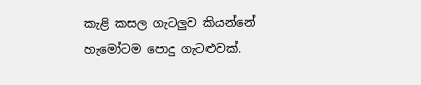කැළි කසල ගැටලුව කියන්නේ හැමෝටම පොදු ගැටළුවක්.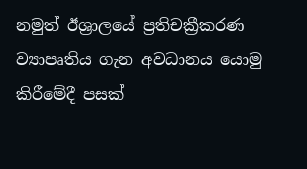නමුත් ඊශ්‍රාලයේ ප්‍රතිචක්‍රීකරණ ව්‍යාපෘතිය ගැන අවධානය යොමු කිරීමේදී පසක්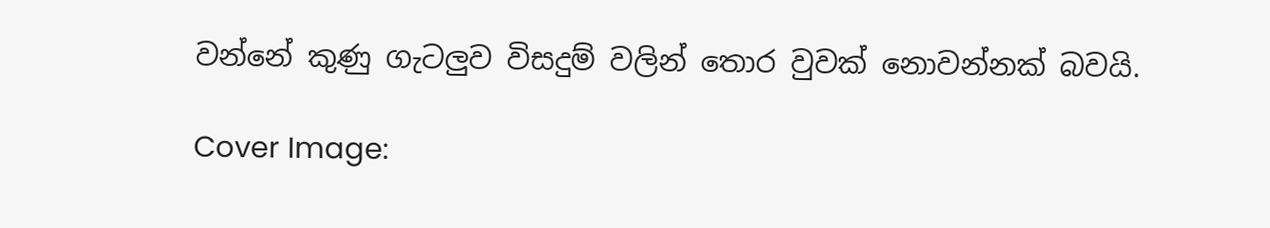වන්නේ කුණු ගැටලුව විසදුම් වලින් තොර වුවක් නොවන්නක් බවයි.

Cover Image: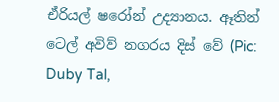ඒරියල් ෂරෝන් උද්‍යානය. ඈතින් ටෙල් අවිව් නගරය දිස් වේ (Pic: Duby Tal,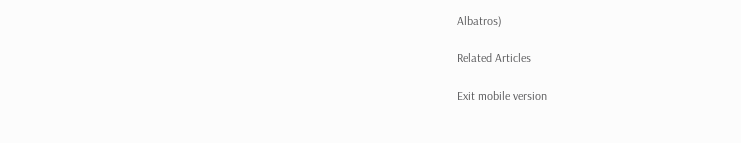Albatros)

Related Articles

Exit mobile version